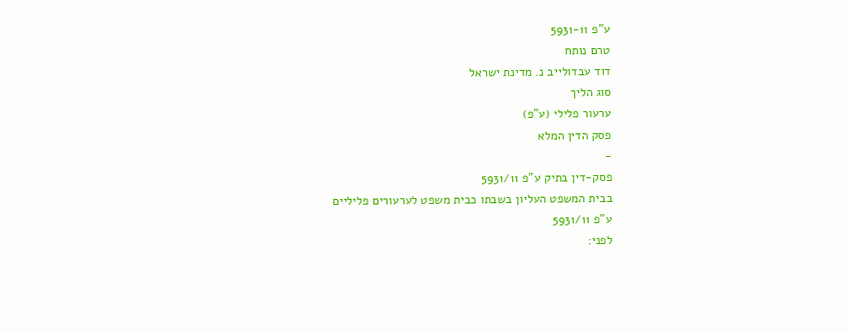ע"פ 5931-11
טרם נותח
דוד עבדולייב נ. מדינת ישראל
סוג הליך
ערעור פלילי (ע"פ)
פסק הדין המלא
-
פסק-דין בתיק ע"פ 5931/11
בבית המשפט העליון בשבתו כבית משפט לערעורים פליליים
ע"פ 5931/11
לפני: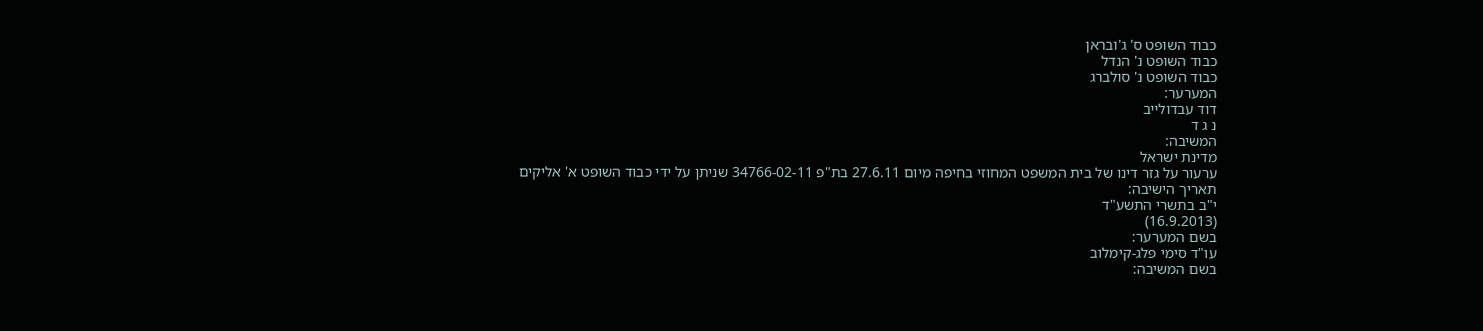כבוד השופט ס' ג'ובראן
כבוד השופט נ' הנדל
כבוד השופט נ' סולברג
המערער:
דוד עבדולייב
נ ג ד
המשיבה:
מדינת ישראל
ערעור על גזר דינו של בית המשפט המחוזי בחיפה מיום 27.6.11 בת"פ 34766-02-11 שניתן על ידי כבוד השופט א' אליקים
תאריך הישיבה:
י"ב בתשרי התשע"ד
(16.9.2013)
בשם המערער:
עו"ד סימי פלג-קימלוב
בשם המשיבה: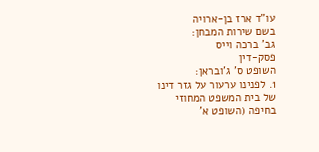עו"ד ארז בן-ארויה
בשם שירות המבחן:
גב' ברכה וייס
פסק-דין
השופט ס' ג'ובראן:
1. לפנינו ערעור על גזר דינו של בית המשפט המחוזי בחיפה (השופט א'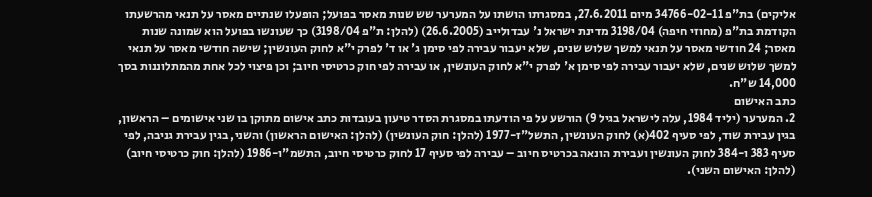אליקים) בת"פ 34766-02-11 מיום 27.6.2011, במסגרתו הושתו על המערער שש שנות מאסר בפועל; הופעלו שנתיים מאסר על תנאי מהרשעתו הקודמת בת"פ (מחוזי חיפה) 3198/04 מדינת ישראל נ' עבדולייב (26.6.2005) (להלן: ת"פ 3198/04) כך שעונשו בפועל הוא שמונה שנות מאסר; 24 חודשי מאסר על תנאי למשך שלוש שנים, שלא יעבור עבירה לפי סימן ג' או ד' לפרק י"א לחוק העונשין; שישה חודשי מאסר על תנאי למשך שלוש שנים, שלא יעבור עבירה לפי סימן א' לפרק י"א לחוק העונשין, או עבירה לפי חוק כרטיסי חיוב; וכן פיצוי לכל אחת מהמתלוננות בסך 14,000 ש"ח.
כתב האישום
2. המערער (יליד 1984, עלה לישראל בגיל 9) הורשע על פי הודעתו במסגרת הסדר טיעון בעובדות כתב אישום מתוקן בו שני אישומים – הראשון, בגין עבירת שוד, לפי סעיף 402(א) לחוק העונשין, התשל"ז-1977 (להלן: חוק העונשין) (להלן: האישום הראשון) והשני, בגין עבירת גניבה, לפי סעיף 383 ו-384 לחוק העונשין ועבירת הונאה בכרטיס חיוב – עבירה לפי סעיף 17 לחוק כרטיסי חיוב, התשמ"ו-1986 (להלן: חוק כרטיסי חיוב) (להלן: האישום השני).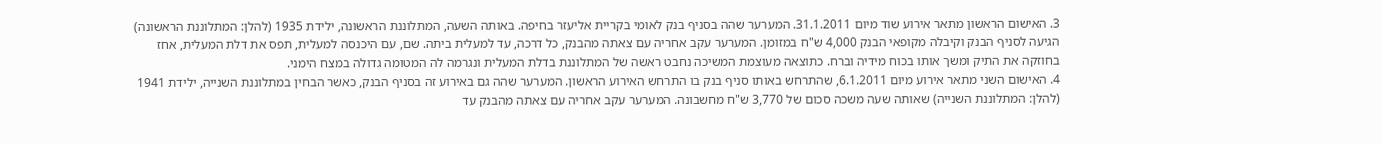3. האישום הראשון מתאר אירוע שוד מיום 31.1.2011. המערער שהה בסניף בנק לאומי בקריית אליעזר בחיפה. באותה השעה, המתלוננת הראשונה, ילידת 1935 (להלן: המתלוננת הראשונה) הגיעה לסניף הבנק וקיבלה מקופאי הבנק 4,000 ש"ח במזומן. המערער עקב אחריה עם צאתה מהבנק, כל דרכה, עד למעלית ביתה. שם, עם היכנסה למעלית, תפס את דלת המעלית, אחז בחוזקה את התיק ומשך אותו בכוח מידיה וברח. כתוצאה מעוצמת המשיכה נחבט ראשה של המתלוננת בדלת המעלית ונגרמה לה המטומה גדולה במצח הימני.
4. האישום השני מתאר אירוע מיום 6.1.2011, שהתרחש באותו סניף בנק בו התרחש האירוע הראשון. המערער שהה גם באירוע זה בסניף הבנק, כאשר הבחין במתלוננת השנייה, ילידת 1941 (להלן: המתלוננת השנייה) שאותה שעה משכה סכום של 3,770 ש"ח מחשבונה. המערער עקב אחריה עם צאתה מהבנק עד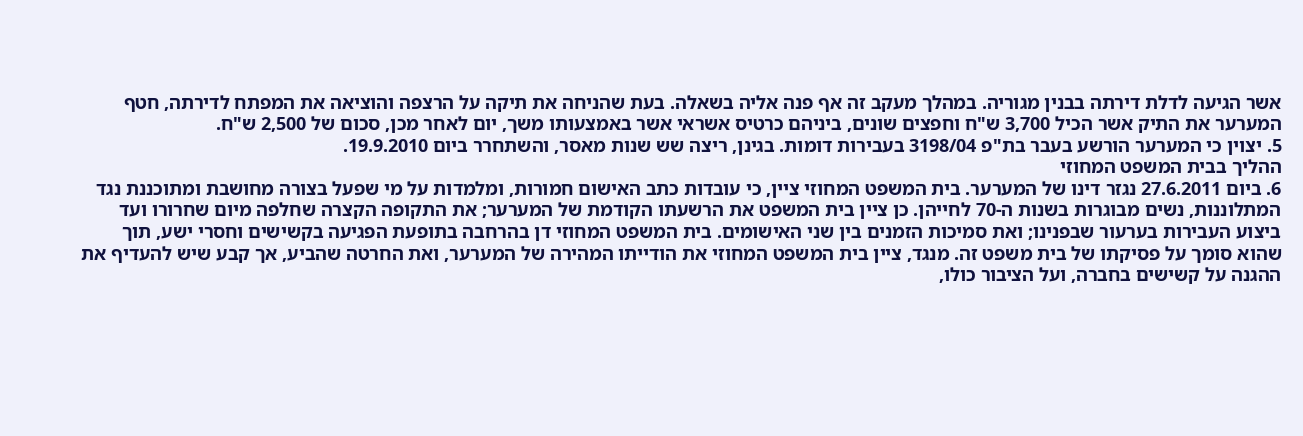אשר הגיעה לדלת דירתה בבנין מגוריה. במהלך מעקב זה אף פנה אליה בשאלה. בעת שהניחה את תיקה על הרצפה והוציאה את המפתח לדירתה, חטף המערער את התיק אשר הכיל 3,700 ש"ח וחפצים שונים, ביניהם כרטיס אשראי אשר באמצעותו משך, יום לאחר מכן, סכום של 2,500 ש"ח.
5. יצוין כי המערער הורשע בעבר בת"פ 3198/04 בעבירות דומות. בגינן, ריצה שש שנות מאסר, והשתחרר ביום 19.9.2010.
ההליך בבית המשפט המחוזי
6. ביום 27.6.2011 נגזר דינו של המערער. בית המשפט המחוזי ציין, כי עובדות כתב האישום חמורות, ומלמדות על מי שפעל בצורה מחושבת ומתוכננת נגד המתלוננות, נשים מבוגרות בשנות ה-70 לחייהן. כן ציין בית המשפט את הרשעתו הקודמת של המערער; את התקופה הקצרה שחלפה מיום שחרורו ועד ביצוע העבירות בערעור שבפנינו; ואת סמיכות הזמנים בין שני האישומים. בית המשפט המחוזי דן בהרחבה בתופעת הפגיעה בקשישים וחסרי ישע, תוך שהוא סומך על פסיקתו של בית משפט זה. מנגד, ציין בית המשפט המחוזי את הודייתו המהירה של המערער, ואת החרטה שהביע, אך קבע שיש להעדיף את ההגנה על קשישים בחברה, ועל הציבור כולו,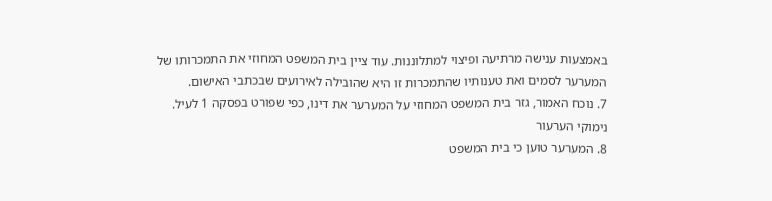באמצעות ענישה מרתיעה ופיצוי למתלוננות. עוד ציין בית המשפט המחוזי את התמכרותו של המערער לסמים ואת טענותיו שהתמכרות זו היא שהובילה לאירועים שבכתבי האישום.
7. נוכח האמור, גזר בית המשפט המחוזי על המערער את דינו, כפי שפורט בפסקה 1 לעיל.
נימוקי הערעור
8. המערער טוען כי בית המשפט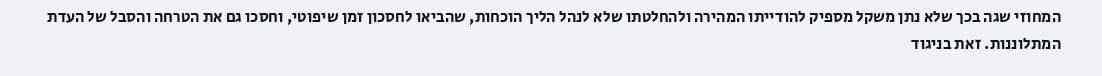המחוזי שגה בכך שלא נתן משקל מספיק להודייתו המהירה ולהחלטתו שלא לנהל הליך הוכחות, שהביאו לחסכון זמן שיפוטי, וחסכו גם את הטרחה והסבל של העדת המתלוננות. זאת בניגוד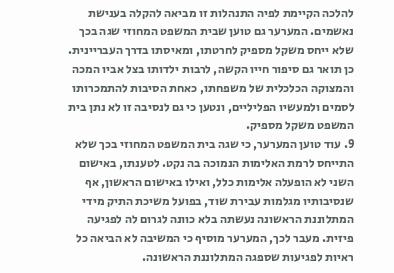להלכה הקיימת לפיה התנהלות זו מביאה להקלה בענישת נאשמים. המערער גם טוען שבית המשפט המחוזי שגה בכך שלא ייחס משקל מספיק לחרטתו, ומאיסתו בדרך העבריינית. כן תואר גם סיפור חייו הקשה, לרבות ילדותו בצל אביו המכה והמצוקה הכלכלית של משפחתו, כאחת הסיבות להתמכרותו לסמים ולמעשיו הפליליים, ונטען כי גם לנסיבה זו לא נתן בית המשפט משקל מספיק.
9. עוד טוען המערער, כי שגה בית המשפט המחוזי בכך שלא התייחס לרמת האלימות הנמוכה בה נקט. לטענתו, באישום השני לא הופעלה אלימות כלל, ואילו באישום הראשון, אף שנסיבותיו מגלמות עבירת שוד, בפועל משיכת התיק מידי המתלוננת הראשונה נעשתה בלא כוונה לגרום לה לפגיעה פיזית. מעבר לכך, המערער מוסיף כי המשיבה לא הביאה כל ראיות לפגיעות שספגה המתלוננת הראשונה.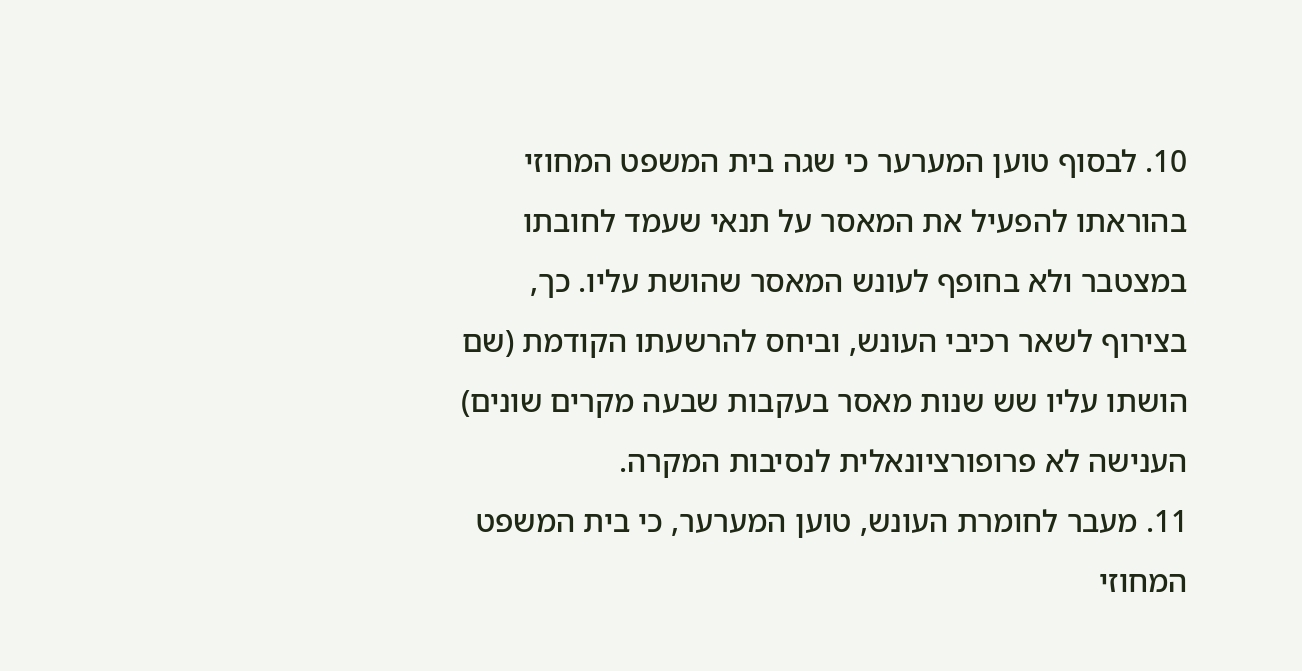10. לבסוף טוען המערער כי שגה בית המשפט המחוזי בהוראתו להפעיל את המאסר על תנאי שעמד לחובתו במצטבר ולא בחופף לעונש המאסר שהושת עליו. כך, בצירוף לשאר רכיבי העונש, וביחס להרשעתו הקודמת (שם הושתו עליו שש שנות מאסר בעקבות שבעה מקרים שונים) הענישה לא פרופורציונאלית לנסיבות המקרה.
11. מעבר לחומרת העונש, טוען המערער, כי בית המשפט המחוזי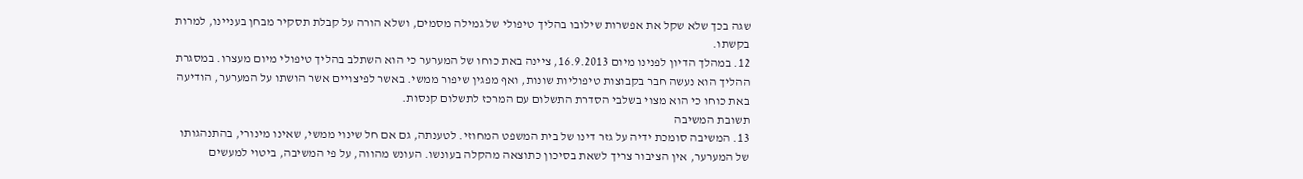שגה בכך שלא שקל את אפשרות שילובו בהליך טיפולי של גמילה מסמים, ושלא הורה על קבלת תסקיר מבחן בעניינו, למרות בקשתו.
12. במהלך הדיון לפנינו מיום 16.9.2013, ציינה באת כוחו של המערער כי הוא השתלב בהליך טיפולי מיום מעצרו. במסגרת ההליך הוא נעשה חבר בקבוצות טיפוליות שונות, ואף מפגין שיפור ממשי. באשר לפיצויים אשר הושתו על המערער, הודיעה באת כוחו כי הוא מצוי בשלבי הסדרת התשלום עם המרכז לתשלום קנסות.
תשובת המשיבה
13. המשיבה סומכת ידיה על גזר דינו של בית המשפט המחוזי. לטענתה, גם אם חל שינוי ממשי, שאינו מינורי, בהתנהגותו של המערער, אין הציבור צריך לשאת בסיכון כתוצאה מהקלה בעונשו. העונש מהווה, על פי המשיבה, ביטוי למעשים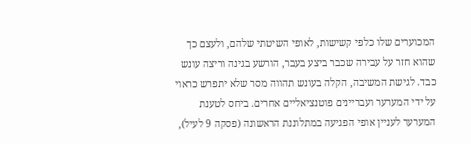המכוערים שלו כלפי קשישות, לאופי השיטתי שלהם, ולעצם כך שהוא חזר על עבירה שכבר ביצע בעבר, הורשע בגינה וריצה עונש כבד. לגישת המשיבה, הקלה בעונש תהווה מסר שלא יתפרש כראוי על ידי המערער ועבריינים פוטנציאליים אחרים. ביחס לטענת המערער לעניין אופי הפגיעה במתלוננת הראשונה (פסקה 9 לעיל),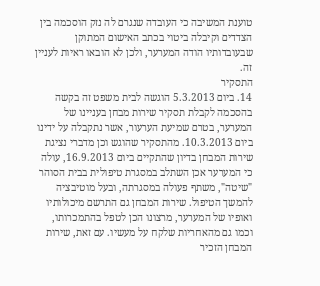טוענת המשיבה כי העובדה שנגרם לה נזק הוסכמה בין הצדדים וקיבלה ביטוי בכתב האישום המתוקן שבעובדותיו הודה המערער, ולכן לא הובאו ראיות לעניין זה.
התסקיר
14. ביום 5.3.2013 הוגשה לבית משפט זה בקשה בהסכמה לקבלת תסקיר שירות מבחן בעניינו של המערער, בטרם שמיעת הערעור, אשר נתקבלה על ידינו ביום 10.3.2013. מהתסקיר שהוגש וכן מדברי נציגת שירות המבחן בדיון שהתקיים ביום 16.9.2013, עולה כי המערער אכן השתלב במסגרת טיפולית בבית הסוהר "שיטה", משתף פעולה במסגרתה, ובעל מוטיבציה להמשך הטיפול. שירות המבחן גם התרשם מיכולותיו ואופיו של המערער, מרצונו הכן לטפל בהתמכרותו, וכמו גם מהאחריות שלקח על מעשיו. עם זאת, שירות המבחן הזכיר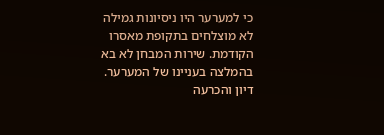כי למערער היו ניסיונות גמילה לא מוצלחים בתקופת מאסרו הקודמת. שירות המבחן לא בא בהמלצה בעניינו של המערער.
דיון והכרעה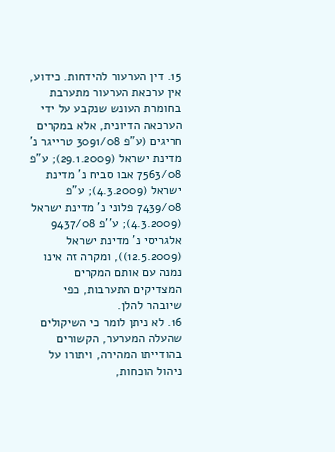15. דין הערעור להידחות. כידוע, אין ערכאת הערעור מתערבת בחומרת העונש שנקבע על ידי הערכאה הדיונית, אלא במקרים חריגים (ע"פ 3091/08 טרייגר נ' מדינת ישראל (29.1.2009); ע"פ 7563/08 אבו סביח נ' מדינת ישראל (4.3.2009); ע"פ 7439/08 פלוני נ' מדינת ישראל (4.3.2009); ע''פ 9437/08 אלגריסי נ' מדינת ישראל (12.5.2009)), ומקרה זה אינו נמנה עם אותם המקרים המצדיקים התערבות, כפי שיובהר להלן.
16. לא ניתן לומר כי השיקולים שהעלה המערער, הקשורים בהודייתו המהירה, ויתורו על ניהול הוכחות,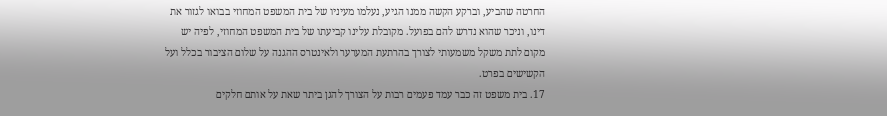החרטה שהביע, וברקע הקשה ממנו הגיע, נעלמו מעיניו של בית המשפט המחוזי בבואו לגזור את דינו, וניכר שהוא נדרש להם בפועל. מקובלת עלינו קביעתו של בית המשפט המחוזי, לפיה יש מקום לתת משקל משמעותי לצורך בהרתעת המערער ולאינטרס ההגנה על שלום הציבור בכלל ועל הקשישים בפרט.
17. בית משפט זה כבר עמד פעמים רבות על הצורך להגן ביתר שאת על אותם חלקים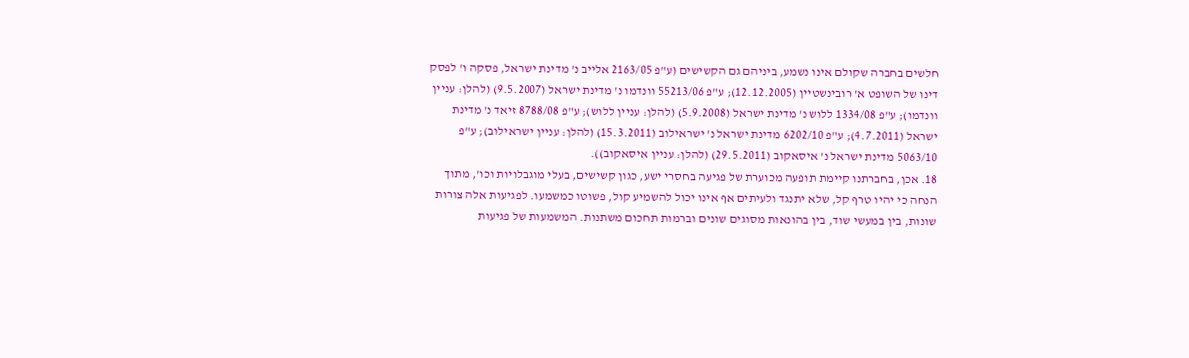חלשים בחברה שקולם אינו נשמע, ביניהם גם הקשישים (ע"פ 2163/05 אלייב נ' מדינת ישראל, פסקה ו' לפסק דינו של השופט א' רובינשטיין (12.12.2005); ע"פ 55213/06 וונדמו נ' מדינת ישראל (9.5.2007) (להלן: עניין וונדמו); ע"פ 1334/08 ללוש נ' מדינת ישראל (5.9.2008) (להלן: עניין ללוש); ע"פ 8788/08 זיאד נ' מדינת ישראל (4.7.2011); ע"פ 6202/10 מדינת ישראל נ' ישראילוב (15.3.2011) (להלן: עניין ישראילוב); ע"פ 5063/10 מדינת ישראל נ' איסאקוב (29.5.2011) (להלן: עניין איסאקוב)).
18. אכן, בחברתנו קיימת תופעה מכוערת של פגיעה בחסרי ישע, כגון קשישים, בעלי מוגבלויות וכו', מתוך הנחה כי יהיו טרף קל, שלא יתנגד ולעיתים אף אינו יכול להשמיע קול, פשוטו כמשמעו. לפגיעות אלה צורות שונות, בין במעשי שוד, בין בהונאות מסוגים שונים וברמות תחכום משתנות. המשמעות של פגיעות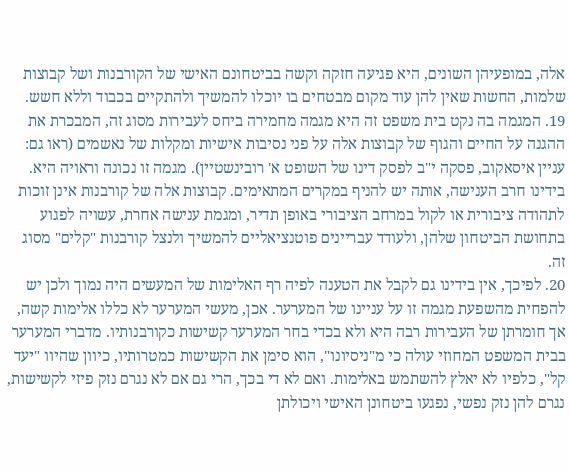אלה, במופעיהן השונים, היא פגיעה חזקה וקשה בביטחונם האישי של הקורבנות ושל קבוצות שלמות, החשות שאין להן עוד מקום מבטחים בו יוכלו להמשיך ולהתקיים בכבוד וללא חשש.
19. המגמה בה נקט בית משפט זה היא מגמה מחמירה ביחס לעבירות מסוג זה, המבכרת את ההגנה על החיים והגוף של קבוצות אלה על פני נסיבות אישיות ומקלות של נאשמים (ראו גם: עניין איסאקוב, פסקה י"ב לפסק דינו של השופט א' רובינשטיין). מגמה זו נכונה וראויה היא. בידינו חרב הענישה, אותה יש להניף במקרים המתאימים. קבוצות אלה של קורבנות אינן זוכות לתהודה ציבורית או לקול במרחב הציבורי באופן תדיר, ומגמת ענישה אחרת, עשויה לפגוע בתחושת הביטחון שלהן, ולעודד עבריינים פוטנציאליים להמשיך ולנצל קורבנות "קלים" מסוג זה.
20. לפיכך, אין בידינו גם לקבל את הטענה לפיה רף האלימות של המעשים היה נמוך ולכן יש להפחית מהשפעת מגמה זו על עניינו של המערער. אכן, מעשי המערער לא כללו אלימות קשה, אך חומרתן של העבירות רבה היא ולא בכדי בחר המערער קשישות כקורבנותיו. מדברי המערער בבית המשפט המחוזי עולה כי מ"ניסיונו", הוא סימן את הקשישות כמטרותיו, כיוון שהיוו "יעד קל", כלפיו לא יאלץ להשתמש באלימות. ואם לא די בכך, הרי גם אם לא נגרם נזק פיזי לקשישות, נגרם להן נזק נפשי, נפגעו ביטחונן האישי ויכולתן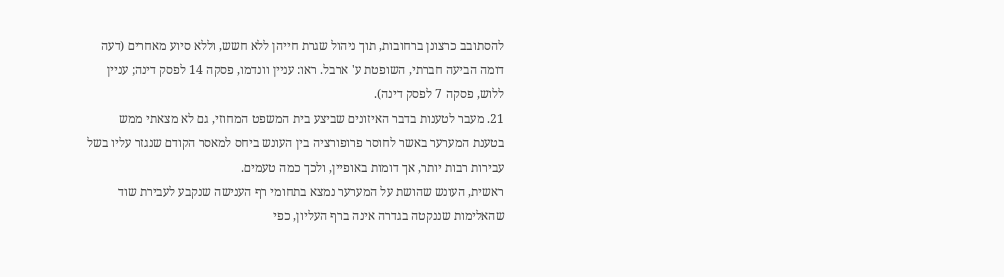להסתובב כרצונן ברחובות, תוך ניהול שגרת חייהן ללא חשש, וללא סיוע מאחרים (דעה דומה הביעה חברתי, השופטת ע' ארבל. ראו: עניין וונדמו, פסקה 14 לפסק דינה; עניין ללוש, פסקה 7 לפסק דינה).
21. מעבר לטענות בדבר האיזונים שביצע בית המשפט המחוזי, גם לא מצאתי ממש בטענת המערער באשר לחוסר פרופורציה בין העונש ביחס למאסר הקודם שנגזר עליו בשל עבירות רבות יותר, אך דומות באופיין, ולכך כמה טעמים.
ראשית, העונש שהושת על המערער נמצא בתחומי רף הענישה שנקבע לעבירת שוד שהאלימות שננקטה בגדרה אינה ברף העליון, כפי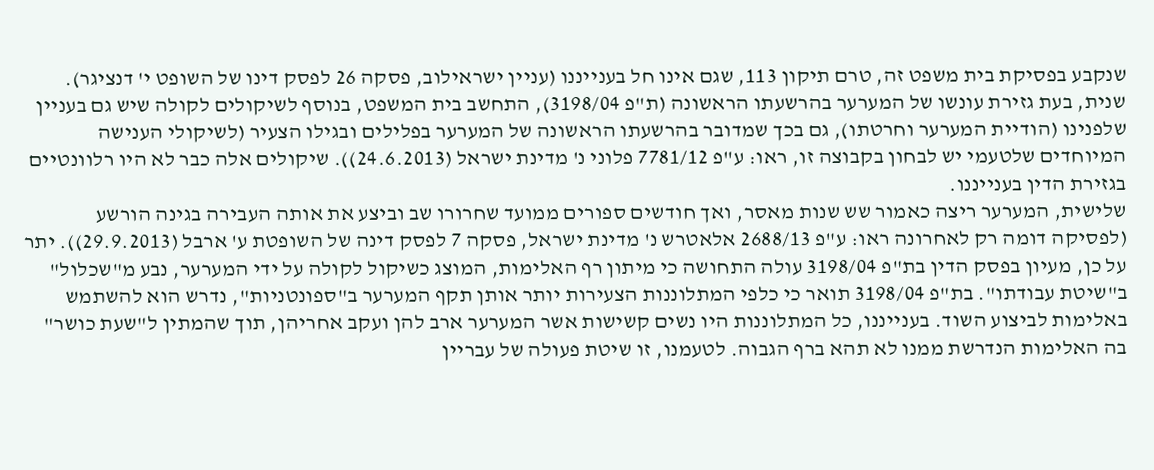שנקבע בפסיקת בית משפט זה, טרם תיקון 113, שגם אינו חל בענייננו (עניין ישראילוב, פסקה 26 לפסק דינו של השופט י' דנציגר).
שנית, בעת גזירת עונשו של המערער בהרשעתו הראשונה (ת"פ 3198/04), התחשב בית המשפט, בנוסף לשיקולים לקולה שיש גם בעניין שלפנינו (הודיית המערער וחרטתו), גם בכך שמדובר בהרשעתו הראשונה של המערער בפלילים ובגילו הצעיר (לשיקולי הענישה המיוחדים שלטעמי יש לבחון בקבוצה זו, ראו: ע"פ 7781/12 פלוני נ' מדינת ישראל (24.6.2013)). שיקולים אלה כבר לא היו רלוונטיים בגזירת הדין בענייננו.
שלישית, המערער ריצה כאמור שש שנות מאסר, ואך חודשים ספורים ממועד שחרורו שב וביצע את אותה העבירה בגינה הורשע (לפסיקה דומה רק לאחרונה ראו: ע"פ 2688/13 אלאטרש נ' מדינת ישראל, פסקה 7 לפסק דינה של השופטת ע' ארבל (29.9.2013)). יתר על כן, מעיון בפסק הדין בת"פ 3198/04 עולה התחושה כי מיתון רף האלימות, המוצג כשיקול לקולה על ידי המערער, נבע מ"שכלול" ב"שיטת עבודתו". בת"פ 3198/04 תואר כי כלפי המתלוננות הצעירות יותר אותן תקף המערער ב"ספונטניות", נדרש הוא להשתמש באלימות לביצוע השוד. בענייננו, כל המתלוננות היו נשים קשישות אשר המערער ארב להן ועקב אחריהן, תוך שהמתין ל"שעת כושר" בה האלימות הנדרשת ממנו לא תהא ברף הגבוה. לטעמנו, זו שיטת פעולה של עבריין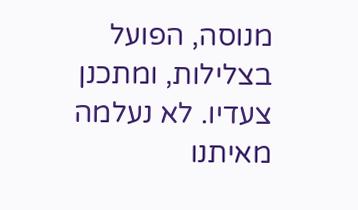מנוסה, הפועל בצלילות, ומתכנן צעדיו. לא נעלמה מאיתנו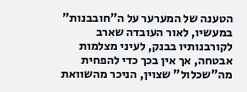הטענה של המערער על ה"חובבנות" במעשיו, לאור העובדה שארב לקורבנותיו בבנק, לעיני מצלמות אבטחה, אך אין בכך כדי להפחית מה"שכלול" שצוין, הניכר מהשוואת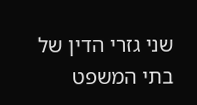שני גזרי הדין של בתי המשפט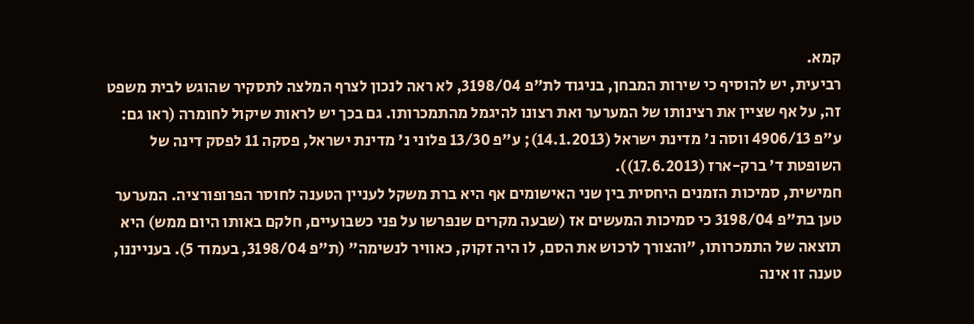קמא.
רביעית, יש להוסיף כי שירות המבחן, בניגוד לת"פ 3198/04, לא ראה לנכון לצרף המלצה לתסקיר שהוגש לבית משפט זה, על אף שציין את רצינותו של המערער ואת רצונו להיגמל מהתמכרותו. גם בכך יש לראות שיקול לחומרה (ראו גם: ע"פ 4906/13 ווסה נ' מדינת ישראל (14.1.2013); ע"פ 13/30 פלוני נ' מדינת ישראל, פסקה 11 לפסק דינה של השופטת ד' ברק-ארז (17.6.2013)).
חמישית, סמיכות הזמנים היחסית בין שני האישומים אף היא ברת משקל לעניין הטענה לחוסר הפרופורציה. המערער טען בת"פ 3198/04 כי סמיכות המעשים אז (שבעה מקרים שנפרשו על פני כשבועיים, חלקם באותו היום ממש) היא תוצאה של התמכרותו, "והצורך לרכוש את הסם, לו היה זקוק, כאוויר לנשימה" (ת"פ 3198/04, בעמוד 5). בענייננו, טענה זו אינה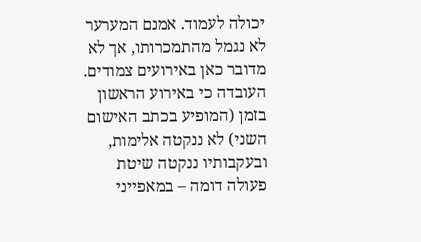יכולה לעמוד. אמנם המערער לא נגמל מהתמכרותו, אך לא מדובר כאן באירועים צמודים. העובדה כי באירוע הראשון בזמן (המופיע בכתב האישום השני) לא ננקטה אלימות, ובעקבותיו ננקטה שיטת פעולה דומה – במאפייני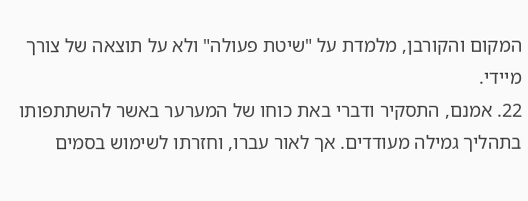המקום והקורבן, מלמדת על "שיטת פעולה" ולא על תוצאה של צורך מיידי.
22. אמנם, התסקיר ודברי באת כוחו של המערער באשר להשתתפותו בתהליך גמילה מעודדים. אך לאור עברו, וחזרתו לשימוש בסמים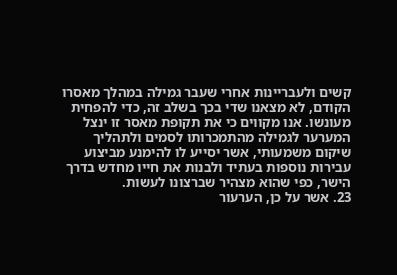קשים ולעבריינות אחרי שעבר גמילה במהלך מאסרו הקודם, לא מצאנו שדי בכך בשלב זה, כדי להפחית מעונשו. אנו מקווים כי את תקופת מאסר זו ינצל המערער לגמילה מהתמכרותו לסמים ולתהליך שיקום משמעותי, אשר יסייע לו להימנע מביצוע עבירות נוספות בעתיד ולבנות את חייו מחדש בדרך הישר, כפי שהוא מצהיר שברצונו לעשות.
23. אשר על כן, הערעור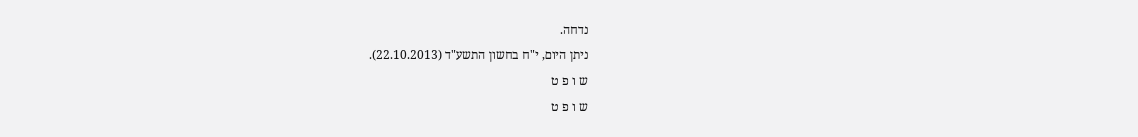נדחה.
ניתן היום, י"ח בחשון התשע"ד (22.10.2013).
ש ו פ ט
ש ו פ ט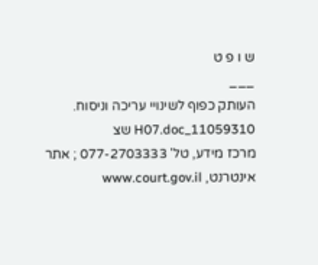ש ו פ ט
___
העותק כפוף לשינויי עריכה וניסוח. 11059310_H07.doc שצ
מרכז מידע, טל' 077-2703333 ; אתר אינטרנט, www.court.gov.il